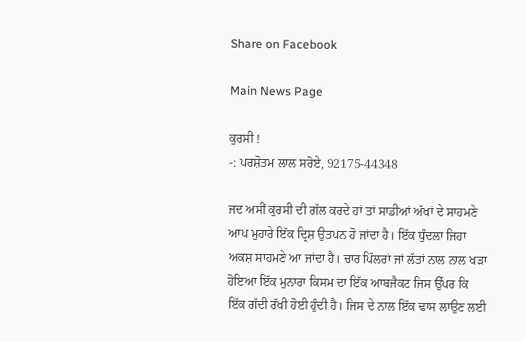Share on Facebook

Main News Page

ਕੁਰਸੀ !
-: ਪਰਸ਼ੋਤਮ ਲਾਲ ਸਰੋਏ, 92175-44348

ਜਦ ਅਸੀਂ ਕੁਰਸੀ ਦੀ ਗੱਲ ਕਰਦੇ ਹਾਂ ਤਾਂ ਸਾਡੀਆਂ ਅੱਖਾਂ ਦੇ ਸਾਹਮਣੇ ਆਪ ਮੁਹਾਰੇ ਇੱਕ ਦ੍ਰਿਸ਼ ਉਤਪਨ ਹੋ ਜਾਂਦਾ ਹੈ। ਇੱਕ ਧੁੰਦਲਾ ਜਿਹਾ ਅਕਸ਼ ਸਾਹਮਣੇ ਆ ਜਾਂਦਾ ਹੈ। ਚਾਰ ਪਿੱਲਰਾਂ ਜਾਂ ਲੱਤਾਂ ਨਾਲ ਨਾਲ ਖੜਾ ਹੋਇਆ ਇੱਕ ਮੁਨਾਰਾ ਕਿਸਮ ਦਾ ਇੱਕ ਆਬਜੈਕਟ ਜਿਸ ਉੱਪਰ ਕਿ ਇੱਕ ਗੱਦੀ ਰੱਖੀ ਹੋਈ ਹੁੰਦੀ ਹੈ। ਜਿਸ ਦੇ ਨਾਲ ਇੱਕ ਢਾਸ ਲਾਉਣ ਲਈ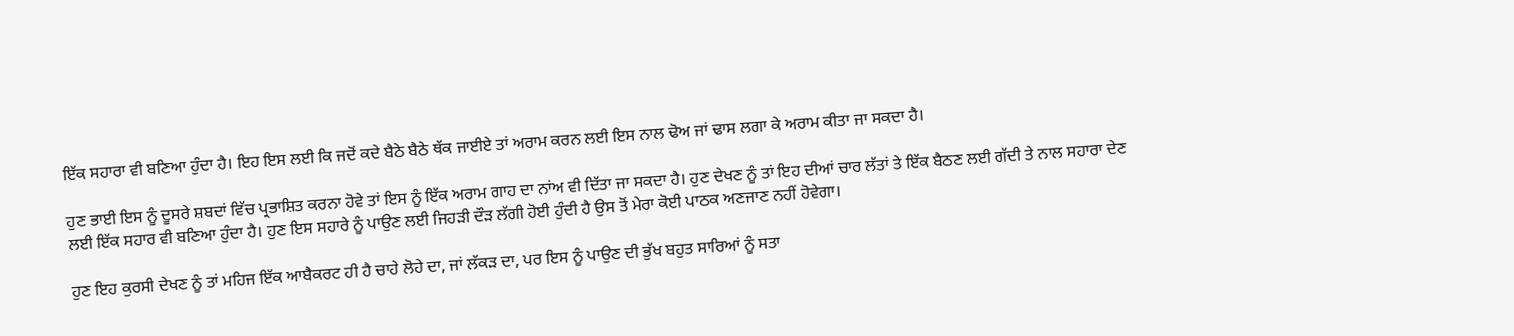ਇੱਕ ਸਹਾਰਾ ਵੀ ਬਣਿਆ ਹੁੰਦਾ ਹੈ। ਇਹ ਇਸ ਲਈ ਕਿ ਜਦੋਂ ਕਦੇ ਬੈਠੇ ਬੈਠੇ ਥੱਕ ਜਾਈਏ ਤਾਂ ਅਰਾਮ ਕਰਨ ਲਈ ਇਸ ਨਾਲ ਢੋਅ ਜਾਂ ਢਾਸ ਲਗਾ ਕੇ ਅਰਾਮ ਕੀਤਾ ਜਾ ਸਕਦਾ ਹੈ।

ਹੁਣ ਭਾਈ ਇਸ ਨੂੰ ਦੂਸਰੇ ਸ਼ਬਦਾਂ ਵਿੱਚ ਪ੍ਰਭਾਸ਼ਿਤ ਕਰਨਾ ਹੋਵੇ ਤਾਂ ਇਸ ਨੂੰ ਇੱਕ ਅਰਾਮ ਗਾਹ ਦਾ ਨਾਂਅ ਵੀ ਦਿੱਤਾ ਜਾ ਸਕਦਾ ਹੈ। ਹੁਣ ਦੇਖਣ ਨੂੰ ਤਾਂ ਇਹ ਦੀਆਂ ਚਾਰ ਲੱਤਾਂ ਤੇ ਇੱਕ ਬੈਠਣ ਲਈ ਗੱਦੀ ਤੇ ਨਾਲ ਸਹਾਰਾ ਦੇਣ ਲਈ ਇੱਕ ਸਹਾਰ ਵੀ ਬਣਿਆ ਹੁੰਦਾ ਹੈ। ਹੁਣ ਇਸ ਸਹਾਰੇ ਨੂੰ ਪਾਉਣ ਲਈ ਜਿਹੜੀ ਦੌੜ ਲੱਗੀ ਹੋਈ ਹੁੰਦੀ ਹੈ ਉਸ ਤੋਂ ਮੇਰਾ ਕੋਈ ਪਾਠਕ ਅਣਜਾਣ ਨਹੀਂ ਹੋਵੇਗਾ।

ਹੁਣ ਇਹ ਕੁਰਸੀ ਦੇਖਣ ਨੂੰ ਤਾਂ ਮਹਿਜ ਇੱਕ ਆਬੈਕਰਟ ਹੀ ਹੈ ਚਾਹੇ ਲੋਹੇ ਦਾ, ਜਾਂ ਲੱਕੜ ਦਾ, ਪਰ ਇਸ ਨੂੰ ਪਾਉਣ ਦੀ ਭੁੱਖ ਬਹੁਤ ਸਾਰਿਆਂ ਨੂੰ ਸਤਾ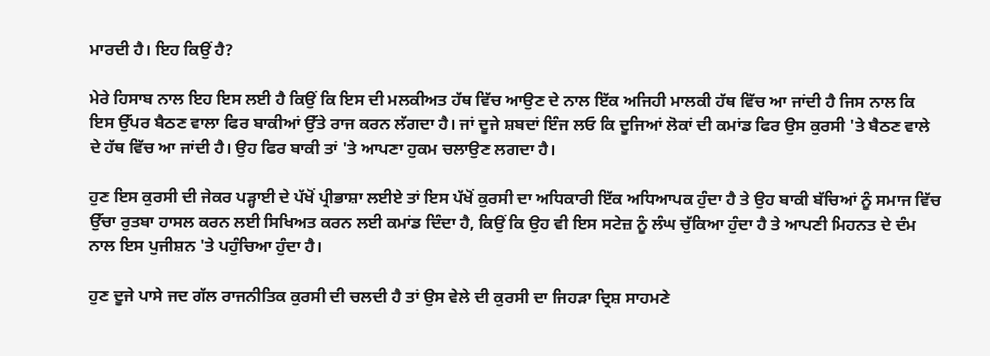ਮਾਰਦੀ ਹੈ। ਇਹ ਕਿਉਂ ਹੈ?

ਮੇਰੇ ਹਿਸਾਬ ਨਾਲ ਇਹ ਇਸ ਲਈ ਹੈ ਕਿਉਂ ਕਿ ਇਸ ਦੀ ਮਲਕੀਅਤ ਹੱਥ ਵਿੱਚ ਆਉਣ ਦੇ ਨਾਲ ਇੱਕ ਅਜਿਹੀ ਮਾਲਕੀ ਹੱਥ ਵਿੱਚ ਆ ਜਾਂਦੀ ਹੈ ਜਿਸ ਨਾਲ ਕਿ ਇਸ ਉੱਪਰ ਬੈਠਣ ਵਾਲਾ ਫਿਰ ਬਾਕੀਆਂ ਉੱਤੇ ਰਾਜ ਕਰਨ ਲੱਗਦਾ ਹੈ। ਜਾਂ ਦੂਜੇ ਸ਼ਬਦਾਂ ਇੰਜ ਲਓ ਕਿ ਦੂਜਿਆਂ ਲੋਕਾਂ ਦੀ ਕਮਾਂਡ ਫਿਰ ਉਸ ਕੁਰਸੀ 'ਤੇ ਬੈਠਣ ਵਾਲੇ ਦੇ ਹੱਥ ਵਿੱਚ ਆ ਜਾਂਦੀ ਹੈ। ਉਹ ਫਿਰ ਬਾਕੀ ਤਾਂ 'ਤੇ ਆਪਣਾ ਹੁਕਮ ਚਲਾਉਣ ਲਗਦਾ ਹੈ।

ਹੁਣ ਇਸ ਕੁਰਸੀ ਦੀ ਜੇਕਰ ਪੜ੍ਹਾਈ ਦੇ ਪੱਖੋਂ ਪ੍ਰੀਭਾਸ਼ਾ ਲਈਏ ਤਾਂ ਇਸ ਪੱਖੋਂ ਕੁਰਸੀ ਦਾ ਅਧਿਕਾਰੀ ਇੱਕ ਅਧਿਆਪਕ ਹੁੰਦਾ ਹੈ ਤੇ ਉਹ ਬਾਕੀ ਬੱਚਿਆਂ ਨੂੰ ਸਮਾਜ ਵਿੱਚ ਉੱਚਾ ਰੁਤਬਾ ਹਾਸਲ ਕਰਨ ਲਈ ਸਿਖਿਅਤ ਕਰਨ ਲਈ ਕਮਾਂਡ ਦਿੰਦਾ ਹੈ, ਕਿਉਂ ਕਿ ਉਹ ਵੀ ਇਸ ਸਟੇਜ਼ ਨੂੰ ਲੰਘ ਚੁੱਕਿਆ ਹੁੰਦਾ ਹੈ ਤੇ ਆਪਣੀ ਮਿਹਨਤ ਦੇ ਦੰਮ ਨਾਲ ਇਸ ਪੁਜੀਸ਼ਨ 'ਤੇ ਪਹੁੰਚਿਆ ਹੁੰਦਾ ਹੈ।

ਹੁਣ ਦੂਜੇ ਪਾਸੇ ਜਦ ਗੱਲ ਰਾਜਨੀਤਿਕ ਕੁਰਸੀ ਦੀ ਚਲਦੀ ਹੈ ਤਾਂ ਉਸ ਵੇਲੇ ਦੀ ਕੁਰਸੀ ਦਾ ਜਿਹੜਾ ਦ੍ਰਿਸ਼ ਸਾਹਮਣੇ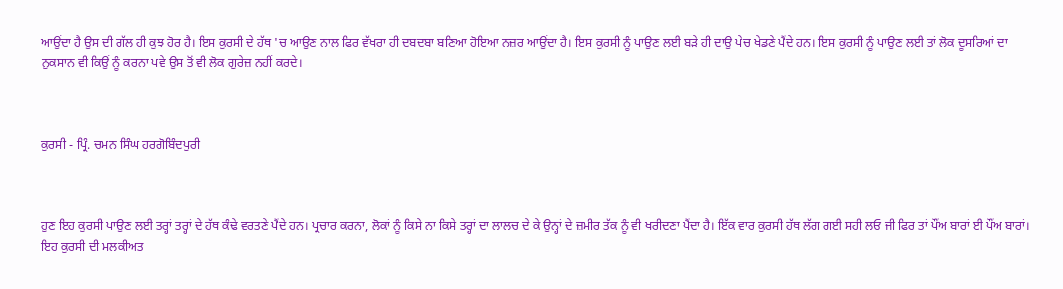ਆਉਂਦਾ ਹੈ ਉਸ ਦੀ ਗੱਲ ਹੀ ਕੁਝ ਹੋਰ ਹੈ। ਇਸ ਕੁਰਸੀ ਦੇ ਹੱਥ 'ਚ ਆਉਣ ਨਾਲ ਫਿਰ ਵੱਖਰਾ ਹੀ ਦਬਦਬਾ ਬਣਿਆ ਹੋਇਆ ਨਜ਼ਰ ਆਉਂਦਾ ਹੈ। ਇਸ ਕੁਰਸੀ ਨੂੰ ਪਾਉਣ ਲਈ ਬੜੇ ਹੀ ਦਾਉ ਪੇਚ ਖੇਡਣੇ ਪੈਂਦੇ ਹਨ। ਇਸ ਕੁਰਸੀ ਨੂੰ ਪਾਉਣ ਲਈ ਤਾਂ ਲੋਕ ਦੂਸਰਿਆਂ ਦਾ ਨੁਕਸਾਨ ਵੀ ਕਿਉਂ ਨੂੰ ਕਰਨਾ ਪਵੇ ਉਸ ਤੋਂ ਵੀ ਲੋਕ ਗੁਰੇਜ਼ ਨਹੀਂ ਕਰਦੇ।



ਕੁਰਸੀ - ਪ੍ਰਿੰ. ਚਮਨ ਸਿੰਘ ਹਰਗੋਬਿੰਦਪੁਰੀ



ਹੁਣ ਇਹ ਕੁਰਸੀ ਪਾਉਣ ਲਈ ਤਰ੍ਹਾਂ ਤਰ੍ਹਾਂ ਦੇ ਹੱਥ ਕੰਢੇ ਵਰਤਣੇ ਪੈਂਦੇ ਹਨ। ਪ੍ਰਚਾਰ ਕਰਨਾ, ਲੋਕਾਂ ਨੂੰ ਕਿਸੇ ਨਾ ਕਿਸੇ ਤਰ੍ਹਾਂ ਦਾ ਲਾਲਚ ਦੇ ਕੇ ਉਨ੍ਹਾਂ ਦੇ ਜ਼ਮੀਰ ਤੱਕ ਨੂੰ ਵੀ ਖਰੀਦਣਾ ਪੈਂਦਾ ਹੈ। ਇੱਕ ਵਾਰ ਕੁਰਸੀ ਹੱਥ ਲੱਗ ਗਈ ਸਹੀ ਲਓ ਜੀ ਫਿਰ ਤਾਂ ਪੌਂਅ ਬਾਰਾਂ ਈ ਪੌਂਅ ਬਾਰਾਂ। ਇਹ ਕੁਰਸੀ ਦੀ ਮਲਕੀਅਤ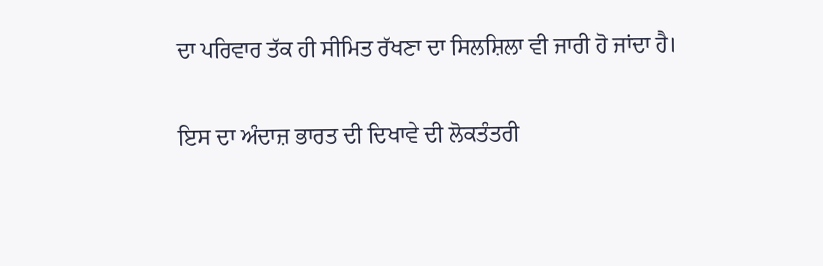ਦਾ ਪਰਿਵਾਰ ਤੱਕ ਹੀ ਸੀਮਿਤ ਰੱਖਣਾ ਦਾ ਸਿਲਸ਼ਿਲਾ ਵੀ ਜਾਰੀ ਹੋ ਜਾਂਦਾ ਹੈ।

ਇਸ ਦਾ ਅੰਦਾਜ਼ ਭਾਰਤ ਦੀ ਦਿਖਾਵੇ ਦੀ ਲੋਕਤੰਤਰੀ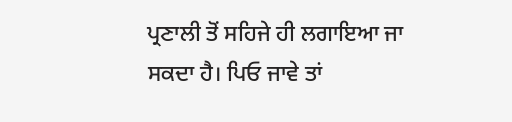ਪ੍ਰਣਾਲੀ ਤੋਂ ਸਹਿਜੇ ਹੀ ਲਗਾਇਆ ਜਾ ਸਕਦਾ ਹੈ। ਪਿਓ ਜਾਵੇ ਤਾਂ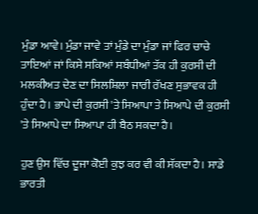ਮੁੰਡਾ ਆਵੇ। ਮੁੰਡਾ ਜਾਵੇ ਤਾਂ ਮੁੰਡੇ ਦਾ ਮੁੰਡਾ ਜਾਂ ਫਿਰ ਚਾਚੇ ਤਾਇਆਂ ਜਾਂ ਕਿਸੇ ਸਕਿਆਂ ਸਬੰਧੀਆਂ ਤੱਕ ਹੀ ਕੁਰਸੀ ਦੀ ਮਲਕੀਅਤ ਦੇਣ ਦਾ ਸਿਲਸ਼ਿਲਾ ਜਾਰੀ ਰੱਖਣ ਸੁਭਾਵਕ ਹੀ ਹੁੰਦਾ ਹੈ। ਭਾਪੇ ਦੀ ਕੁਰਸੀ 'ਤੇ ਸਿਆਪਾ ਤੇ ਸਿਆਪੇ ਦੀ ਕੁਰਸੀ 'ਤੇ ਸਿਆਪੇ ਦਾ ਸਿਆਪਾ ਹੀ ਬੈਠ ਸਕਦਾ ਹੈ।

ਹੁਣ ਉਸ ਵਿੱਚ ਦੂਜਾ ਕੋਈ ਕੁਝ ਕਰ ਵੀ ਕੀ ਸੱਕਦਾ ਹੈ। ਸਾਡੇ ਭਾਰਤੀ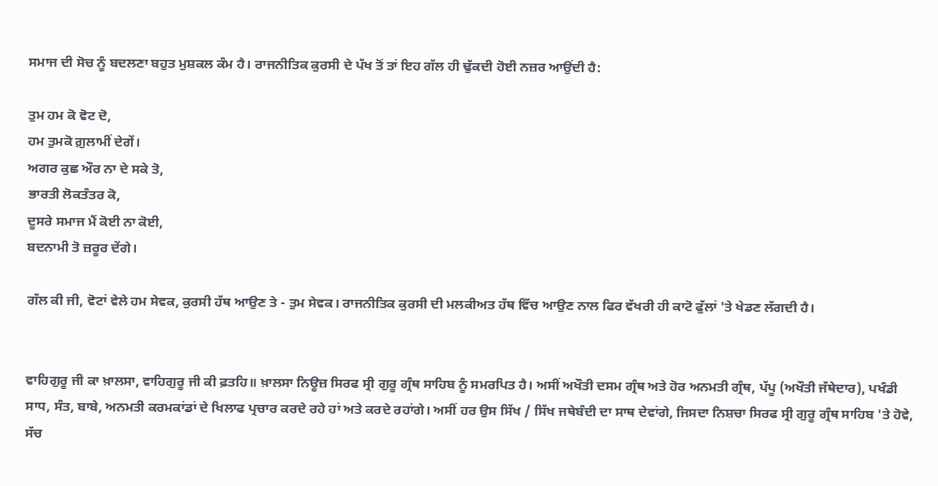ਸਮਾਜ ਦੀ ਸੋਚ ਨੂੰ ਬਦਲਣਾ ਬਹੁਤ ਮੁਸ਼ਕਲ ਕੰਮ ਹੈ। ਰਾਜਨੀਤਿਕ ਕੁਰਸੀ ਦੇ ਪੱਖ ਤੋਂ ਤਾਂ ਇਹ ਗੱਲ ਹੀ ਢੁੱਕਦੀ ਹੋਈ ਨਜ਼ਰ ਆਉਂਦੀ ਹੈ:

ਤੁਮ ਹਮ ਕੋ ਵੋਟ ਦੋ,
ਹਮ ਤੁਮਕੋ ਗ਼ੁਲਾਮੀਂ ਦੇਗੇਂ।
ਅਗਰ ਕੁਛ ਔਰ ਨਾ ਦੇ ਸਕੇ ਤੋ,
ਭਾਰਤੀ ਲੋਕਤੰਤਰ ਕੋ,
ਦੂਸਰੇ ਸਮਾਜ ਮੈਂ ਕੋਈ ਨਾ ਕੋਈ,
ਬਦਨਾਮੀ ਤੋ ਜ਼ਰੂਰ ਦੇਂਗੇ।

ਗੱਲ ਕੀ ਜੀ, ਵੋਟਾਂ ਵੇਲੇ ਹਮ ਸੇਵਕ, ਕੁਰਸੀ ਹੱਥ ਆਉਣ ਤੇ - ਤੁਮ ਸੇਵਕ। ਰਾਜਨੀਤਿਕ ਕੁਰਸੀ ਦੀ ਮਲਕੀਅਤ ਹੱਥ ਵਿੱਚ ਆਉਣ ਨਾਲ ਫਿਰ ਵੱਖਰੀ ਹੀ ਕਾਟੋ ਫੁੱਲਾਂ 'ਤੇ ਖੇਡਣ ਲੱਗਦੀ ਹੈ।


ਵਾਹਿਗੁਰੂ ਜੀ ਕਾ ਖ਼ਾਲਸਾ, ਵਾਹਿਗੁਰੂ ਜੀ ਕੀ ਫ਼ਤਹਿ॥ ਖ਼ਾਲਸਾ ਨਿਊਜ਼ ਸਿਰਫ ਸ੍ਰੀ ਗੁਰੂ ਗ੍ਰੰਥ ਸਾਹਿਬ ਨੂੰ ਸਮਰਪਿਤ ਹੈ। ਅਸੀਂ ਅਖੌਤੀ ਦਸਮ ਗ੍ਰੰਥ ਅਤੇ ਹੋਰ ਅਨਮਤੀ ਗ੍ਰੰਥ, ਪੱਪੂ (ਅਖੌਤੀ ਜੱਥੇਦਾਰ), ਪਖੰਡੀ ਸਾਧ, ਸੰਤ, ਬਾਬੇ, ਅਨਮਤੀ ਕਰਮਕਾਂਡਾਂ ਦੇ ਖਿਲਾਫ ਪ੍ਰਚਾਰ ਕਰਦੇ ਰਹੇ ਹਾਂ ਅਤੇ ਕਰਦੇ ਰਹਾਂਗੇ। ਅਸੀਂ ਹਰ ਉਸ ਸਿੱਖ / ਸਿੱਖ ਜਥੇਬੰਦੀ ਦਾ ਸਾਥ ਦੇਵਾਂਗੇ, ਜਿਸਦਾ ਨਿਸ਼ਚਾ ਸਿਰਫ ਸ੍ਰੀ ਗੁਰੂ ਗ੍ਰੰਥ ਸਾਹਿਬ 'ਤੇ ਹੋਵੇ, ਸੱਚ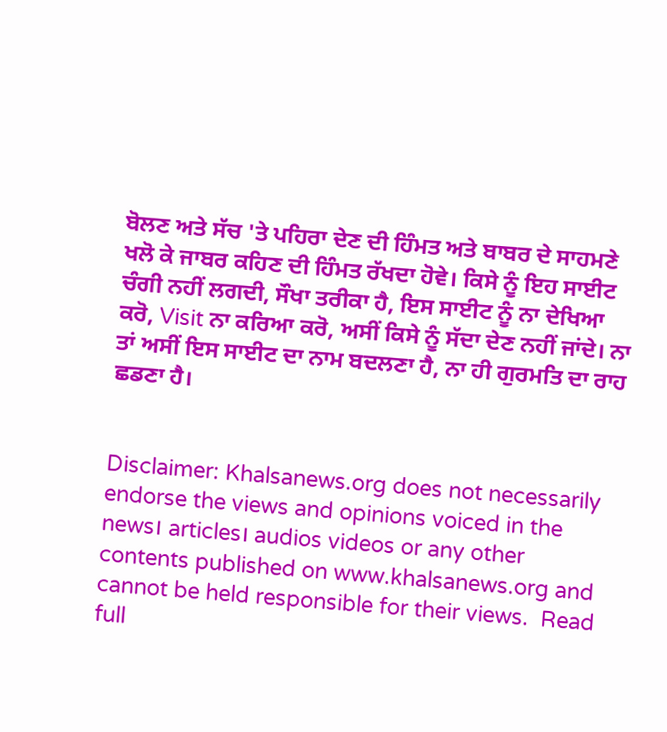ਬੋਲਣ ਅਤੇ ਸੱਚ 'ਤੇ ਪਹਿਰਾ ਦੇਣ ਦੀ ਹਿੰਮਤ ਅਤੇ ਬਾਬਰ ਦੇ ਸਾਹਮਣੇ ਖਲੋ ਕੇ ਜਾਬਰ ਕਹਿਣ ਦੀ ਹਿੰਮਤ ਰੱਖਦਾ ਹੋਵੇ। ਕਿਸੇ ਨੂੰ ਇਹ ਸਾਈਟ ਚੰਗੀ ਨਹੀਂ ਲਗਦੀ, ਸੌਖਾ ਤਰੀਕਾ ਹੈ, ਇਸ ਸਾਈਟ ਨੂੰ ਨਾ ਦੇਖਿਆ ਕਰੋ, Visit ਨਾ ਕਰਿਆ ਕਰੋ, ਅਸੀਂ ਕਿਸੇ ਨੂੰ ਸੱਦਾ ਦੇਣ ਨਹੀਂ ਜਾਂਦੇ। ਨਾ ਤਾਂ ਅਸੀਂ ਇਸ ਸਾਈਟ ਦਾ ਨਾਮ ਬਦਲਣਾ ਹੈ, ਨਾ ਹੀ ਗੁਰਮਤਿ ਦਾ ਰਾਹ ਛਡਣਾ ਹੈ।


Disclaimer: Khalsanews.org does not necessarily endorse the views and opinions voiced in the news। articles। audios videos or any other contents published on www.khalsanews.org and cannot be held responsible for their views.  Read full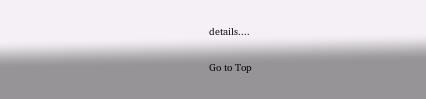details....

Go to Top